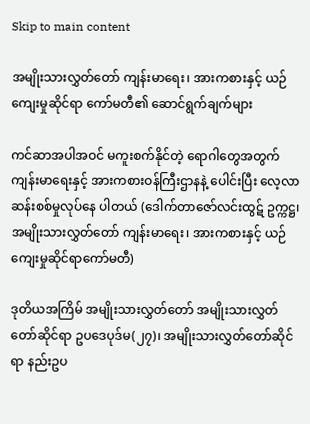Skip to main content

အမျိုးသားလွှတ်တော် ကျန်းမာရေး၊ အားကစားနှင့် ယဉ်ကျေးမှုဆိုင်ရာ ကော်မတီ၏ ဆောင်ရွက်ချက်များ

ကင်ဆာအပါအဝင် မကူးစက်နိုင်တဲ့ ရောဂါတွေအတွက် ကျန်းမာရေးနှင့် အားကစားဝန်ကြီးဌာနနဲ့ ပေါင်းပြီး လေ့လာဆန်းစစ်မှုလုပ်နေ ပါတယ် (ဒေါက်တာဇော်လင်းထွဋ် ဥက္ကဋ္ဌ၊ အမျိုးသားလွှတ်တော် ကျန်းမာရေး၊ အားကစားနှင့် ယဉ်ကျေးမှုဆိုင်ရာကော်မတီ)

ဒုတိယအကြိမ် အမျိုးသားလွှတ်တော် အမျိုးသားလွှတ်တော်ဆိုင်ရာ ဥပဒေပုဒ်မ(၂၇)၊ အမျိုးသားလွှတ်တော်ဆိုင်ရာ နည်းဥပ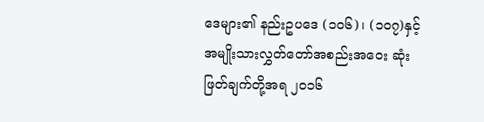ဒေများ၏ နည်းဥပဒေ (၁၀၆)၊ (၁၀၇)နှင့် အမျိုးသားလွှတ်တော်အစည်းအဝေး ဆုံးဖြတ်ချက်တို့အရ ၂၀၁၆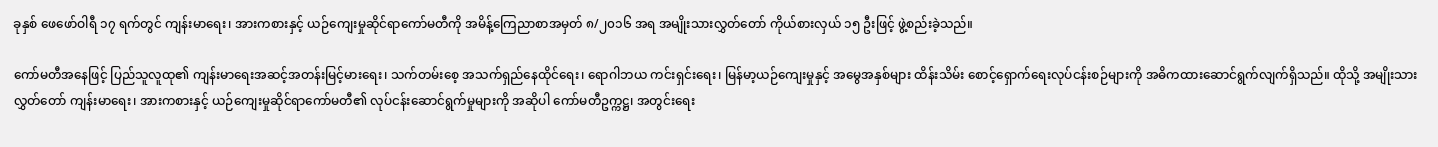ခုနှစ် ဖေဖော်ဝါရီ ၁၇ ရက်တွင် ကျန်းမာရေး၊ အားကစားနှင့် ယဉ်ကျေးမှုဆိုင်ရာကော်မတီကို အမိန့်ကြေညာစာအမှတ် ၈/၂၀၁၆ အရ အမျိုးသားလွှတ်တော် ကိုယ်စားလှယ် ၁၅ ဦးဖြင့် ဖွဲ့စည်းခဲ့သည်။

ကော်မတီအနေဖြင့် ပြည်သူလူထု၏ ကျန်းမာရေးအဆင့်အတန်းမြင့်မားရေး၊ သက်တမ်းစေ့ အသက်ရှည်နေထိုင်ရေး၊ ရောဂါဘယ ကင်းရှင်းရေး၊ မြန်မာ့ယဉ်ကျေးမှုနှင့် အမွေအနှစ်များ ထိန်းသိမ်း စောင့်ရှောက်ရေးလုပ်ငန်းစဉ်များကို အဓိကထားဆောင်ရွက်လျက်ရှိသည်။ ထိုသို့ အမျိုးသားလွှတ်တော် ကျန်းမာရေး၊ အားကစားနှင့် ယဉ်ကျေးမှုဆိုင်ရာကော်မတီ၏ လုပ်ငန်းဆောင်ရွက်မှုများကို အဆိုပါ ကော်မတီဥက္ကဋ္ဌ၊ အတွင်းရေး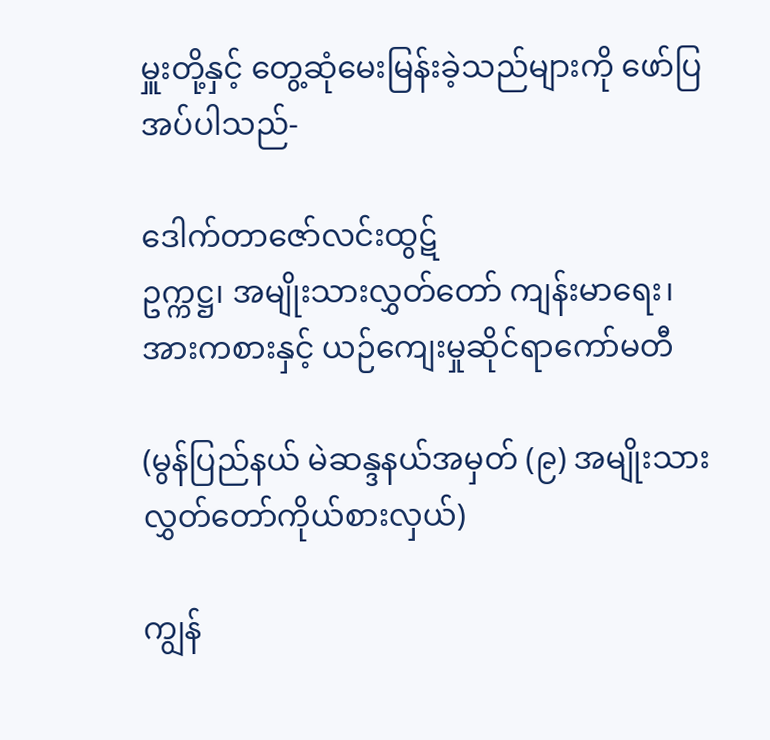မှူးတို့နှင့် တွေ့ဆုံမေးမြန်းခဲ့သည်များကို ဖော်ပြအပ်ပါသည်-

ဒေါက်တာဇော်လင်းထွဋ်
ဥက္ကဋ္ဌ၊ အမျိုးသားလွှတ်တော် ကျန်းမာရေး၊ အားကစားနှင့် ယဉ်ကျေးမှုဆိုင်ရာကော်မတီ

(မွန်ပြည်နယ် မဲဆန္ဒနယ်အမှတ် (၉) အမျိုးသားလွှတ်တော်ကိုယ်စားလှယ်)

ကျွန်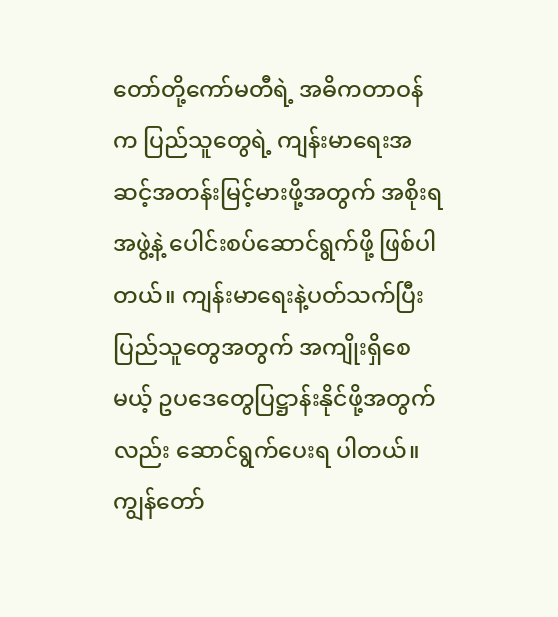တော်တို့ကော်မတီရဲ့ အဓိကတာဝန်က ပြည်သူတွေရဲ့ ကျန်းမာရေးအဆင့်အတန်းမြင့်မားဖို့အတွက် အစိုးရအဖွဲ့နဲ့ ပေါင်းစပ်ဆောင်ရွက်ဖို့ ဖြစ်ပါတယ်။ ကျန်းမာရေးနဲ့ပတ်သက်ပြီး ပြည်သူတွေအတွက် အကျိုးရှိစေမယ့် ဥပဒေတွေပြဋ္ဌာန်းနိုင်ဖို့အတွက်လည်း ဆောင်ရွက်ပေးရ ပါတယ်။ ကျွန်တော်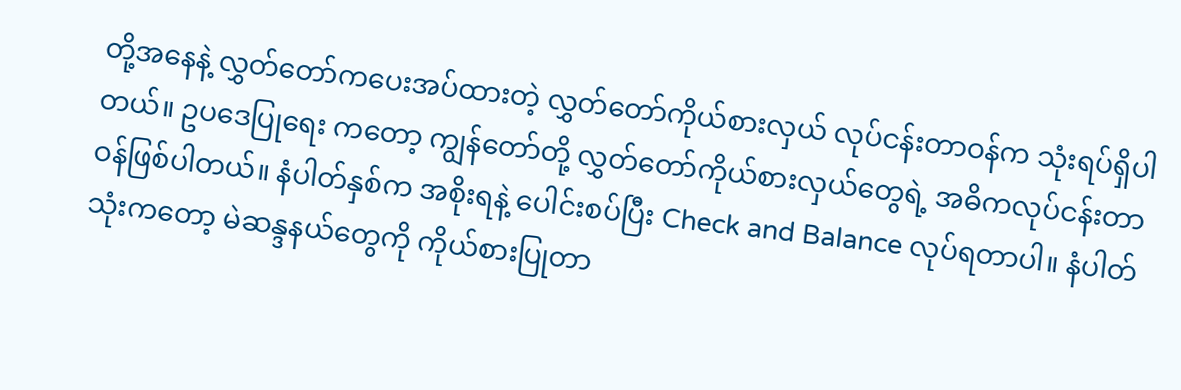တို့အနေနဲ့ လွှတ်တော်ကပေးအပ်ထားတဲ့ လွှတ်တော်ကိုယ်စားလှယ် လုပ်ငန်းတာဝန်က သုံးရပ်ရှိပါတယ်။ ဥပဒေပြုရေး ကတော့ ကျွန်တော်တို့ လွှတ်တော်ကိုယ်စားလှယ်တွေရဲ့ အဓိကလုပ်ငန်းတာဝန်ဖြစ်ပါတယ်။ နံပါတ်နှစ်က အစိုးရနဲ့ ပေါင်းစပ်ပြီး Check and Balance လုပ်ရတာပါ။ နံပါတ်သုံးကတော့ မဲဆန္ဒနယ်တွေကို ကိုယ်စားပြုတာ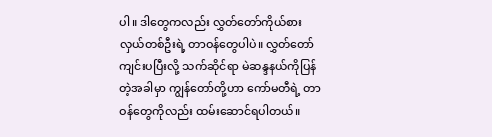ပါ။ ဒါတွေကလည်း လွှတ်တော်ကိုယ်စားလှယ်တစ်ဦးရဲ့ တာဝန်တွေပါပဲ။ လွှတ်တော်ကျင်းပပြီးလို့ သက်ဆိုင်ရာ မဲဆန္ဒနယ်ကိုပြန်တဲ့အခါမှာ ကျွန်တော်တို့ဟာ ကော်မတီရဲ့ တာဝန်တွေကိုလည်း ထမ်းဆောင်ရပါတယ်။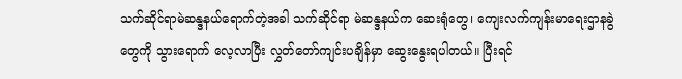သက်ဆိုင်ရာမဲဆန္ဒနယ်ရောက်တဲ့အခါ သက်ဆိုင်ရာ မဲဆန္ဒနယ်က ဆေးရုံတွေ၊ ကျေးလက်ကျန်းမာရေးဌာနခွဲတွေကို သွားရောက် လေ့လာပြီး လွှတ်တော်ကျင်းပချိန်မှာ ဆွေးနွေးရပါတယ်။ ပြီးရင်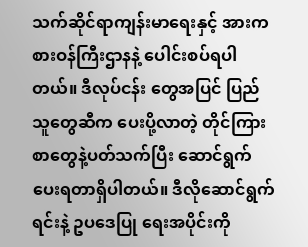သက်ဆိုင်ရာကျန်းမာရေးနှင့် အားကစားဝန်ကြီးဌာနနဲ့ ပေါင်းစပ်ရပါတယ်။ ဒီလုပ်ငန်း တွေအပြင် ပြည်သူတွေဆီက ပေးပို့လာတဲ့ တိုင်ကြားစာတွေနဲ့ပတ်သက်ပြီး ဆောင်ရွက်ပေးရတာရှိပါတယ်။ ဒီလိုဆောင်ရွက်ရင်းနဲ့ ဥပဒေပြု ရေးအပိုင်းကို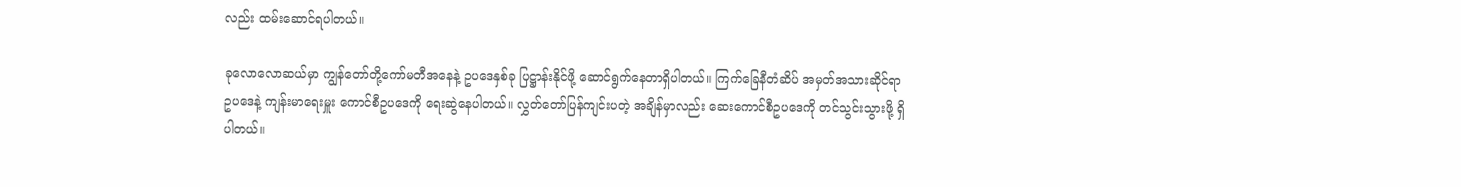လည်း ထမ်းဆောင်ရပါတယ်။

ခုလောလောဆယ်မှာ ကျွန်တော်တို့ကော်မတီအနေနဲ့ ဥပဒေနှစ်ခု ပြဋ္ဌာန်းနိုင်ဖို့ ဆောင်ရွက်နေတာရှိပါတယ်။ ကြက်ခြေနီတံဆိပ် အမှတ်အသားဆိုင်ရာ ဥပဒေနဲ့ ကျန်းမာရေးမှူး ကောင်စီဥပဒေကို ရေးဆွဲနေပါတယ်။ လွှတ်တော်ပြန်ကျင်းပတဲ့ အချိန်မှာလည်း ဆေးကောင်စီဥပဒေကို တင်သွင်းသွားဖို့ ရှိပါတယ်။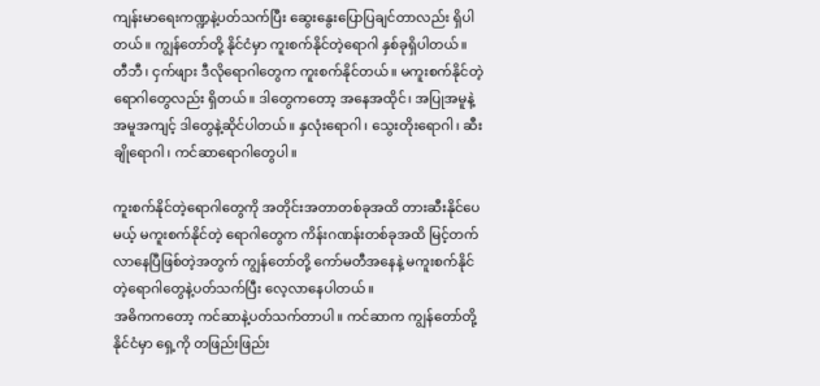ကျန်းမာရေးကဏ္ဍနဲ့ပတ်သက်ပြီး ဆွေးနွေးပြောပြချင်တာလည်း ရှိပါတယ်။ ကျွန်တော်တို့ နိုင်ငံမှာ ကူးစက်နိုင်တဲ့ရောဂါ နှစ်ခုရှိပါတယ်။ တီဘီ၊ ငှက်ဖျား ဒီလိုရောဂါတွေက ကူးစက်နိုင်တယ်။ မကူးစက်နိုင်တဲ့ ရောဂါတွေလည်း ရှိတယ်။ ဒါတွေကတော့ အနေအထိုင်၊ အပြုအမူနဲ့ အမူအကျင့် ဒါတွေနဲ့ဆိုင်ပါတယ်။ နှလုံးရောဂါ၊ သွေးတိုးရောဂါ၊ ဆီးချိုရောဂါ၊ ကင်ဆာရောဂါတွေပါ။

ကူးစက်နိုင်တဲ့ရောဂါတွေကို အတိုင်းအတာတစ်ခုအထိ တားဆီးနိုင်ပေမယ့် မကူးစက်နိုင်တဲ့ ရောဂါတွေက ကိန်းဂဏန်းတစ်ခုအထိ မြင့်တက် လာနေပြီဖြစ်တဲ့အတွက် ကျွန်တော်တို့ ကော်မတီအနေနဲ့ မကူးစက်နိုင်တဲ့ရောဂါတွေနဲ့ပတ်သက်ပြီး လေ့လာနေပါတယ်။
အဓိကကတော့ ကင်ဆာနဲ့ပတ်သက်တာပါ။ ကင်ဆာက ကျွန်တော်တို့နိုင်ငံမှာ ရှေ့ကို တဖြည်းဖြည်း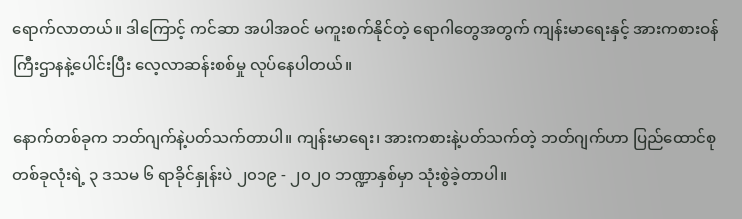ရောက်လာတယ်။ ဒါကြောင့် ကင်ဆာ အပါအဝင် မကူးစက်နိုင်တဲ့ ရောဂါတွေအတွက် ကျန်းမာရေးနှင့် အားကစားဝန်ကြီးဌာနနဲ့ပေါင်းပြီး လေ့လာဆန်းစစ်မှု လုပ်နေပါတယ်။

နောက်တစ်ခုက ဘတ်ဂျက်နဲ့ပတ်သက်တာပါ။ ကျန်းမာရေး၊ အားကစားနဲ့ပတ်သက်တဲ့ ဘတ်ဂျက်ဟာ ပြည်ထောင်စုတစ်ခုလုံးရဲ့ ၃ ဒသမ ၆ ရာခိုင်နှုန်းပဲ ၂၀၁၉ - ၂၀၂၀ ဘဏ္ဍာနှစ်မှာ သုံးစွဲခဲ့တာပါ။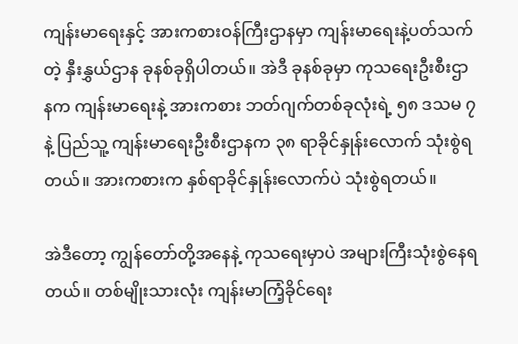ကျန်းမာရေးနှင့် အားကစားဝန်ကြီးဌာနမှာ ကျန်းမာရေးနဲ့ပတ်သက်တဲ့ နှီးနွှယ်ဌာန ခုနစ်ခုရှိပါတယ်။ အဲဒီ ခုနစ်ခုမှာ ကုသရေးဦးစီးဌာနက ကျန်းမာရေးနဲ့ အားကစား ဘတ်ဂျက်တစ်ခုလုံးရဲ့ ၅၈ ဒသမ ၇ နဲ့ ပြည်သူ့ ကျန်းမာရေးဦးစီးဌာနက ၃၈ ရာခိုင်နှုန်းလောက် သုံးစွဲရတယ်။ အားကစားက နှစ်ရာခိုင်နှုန်းလောက်ပဲ သုံးစွဲရတယ်။

အဲဒီတော့ ကျွန်တော်တို့အနေနဲ့ ကုသရေးမှာပဲ အများကြီးသုံးစွဲနေရတယ်။ တစ်မျိုးသားလုံး ကျန်းမာကြံ့ခိုင်ရေး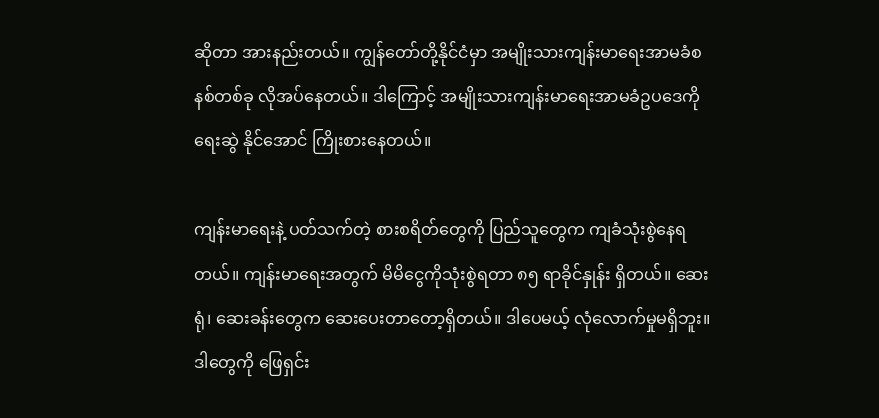ဆိုတာ အားနည်းတယ်။ ကျွန်တော်တို့နိုင်ငံမှာ အမျိုးသားကျန်းမာရေးအာမခံစနစ်တစ်ခု လိုအပ်နေတယ်။ ဒါကြောင့် အမျိုးသားကျန်းမာရေးအာမခံဥပဒေကို ရေးဆွဲ နိုင်အောင် ကြိုးစားနေတယ်။

ကျန်းမာရေးနဲ့ ပတ်သက်တဲ့ စားစရိတ်တွေကို ပြည်သူတွေက ကျခံသုံးစွဲနေရတယ်။ ကျန်းမာရေးအတွက် မိမိငွေကိုသုံးစွဲရတာ ၈၅ ရာခိုင်နှုန်း ရှိတယ်။ ဆေးရုံ၊ ဆေးခန်းတွေက ဆေးပေးတာတော့ရှိတယ်။ ဒါပေမယ့် လုံလောက်မှုမရှိဘူး။ ဒါတွေကို ဖြေရှင်း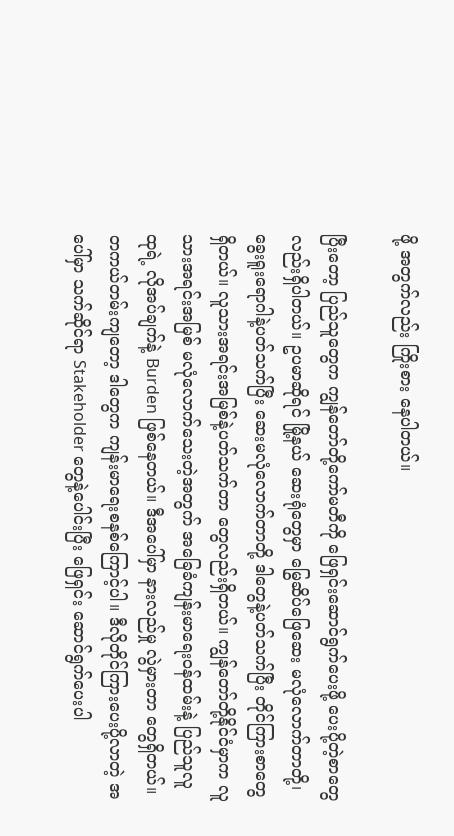ဖို့ အတွက်လည်း ကြိုးစား နေပါတယ်။

ပြီးတော့ ပြည်သူတွေက ကျွန်တော်တို့ကော်မတီကို ဖြေရှင်းဆောင်ရွက်ပေးဖို့ ပေးပို့တဲ့စာတွေ လည်းရှိပါတယ်။ ဥပမာဆိုရင် မြို့နယ် ဆေးရုံတွေမှာ မြွေဆိပ်ဖြေဆေး မလုံလောက်တာတို့၊ ခွေးရူးရောဂါနဲ့ပတ်သက်ပြီး ဆေးမလုံလောက်တာတို့ ဒါတွေနဲ့ပတ်သက်ပြီး တိုင်ကြားစာတွေ ရှိတယ်။ လူသားအရင်းအမြစ်နဲ့ပတ်သက်တာ တွေလည်းရှိတယ်။ ကျွန်တော်တို့နိုင်ငံမှာက လူသားအရင်းအမြစ် မလုံလောက်သေးတဲ့အတွက် အခြေခံကျန်းမာရေးဝန်ထမ်းနဲ့ ပြည်သူလူထုရဲ့ လိုအပ်ချက်နဲ့ Burden ဖြစ်နေတယ်။ ဒီအပေါ်မှာ နားလည်မှု လွဲမှားတာ တွေရှိတယ်။ တကယ်တမ်းကျတော့ ဒါတွေက ကျန်းမာရေးစနစ်ကြောင့်ပါ။ ဒီလိုတိုင်ကြားပေးပို့လာတဲ့ အပေါ်မှာ သက်ဆိုင်ရာ Stakeholder တွေနဲ့ပေါင်းပြီး ဖြေရှင်း ဆောင်ရွက်ပေးပါ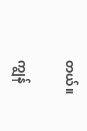တယ်။

ကျွန်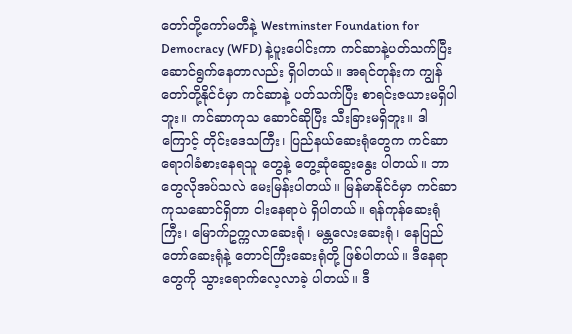တော်တို့ကော်မတီနဲ့ Westminster Foundation for Democracy (WFD) နဲ့ပူးပေါင်းကာ ကင်ဆာနဲ့ပတ်သက်ပြီး ဆောင်ရွက်နေတာလည်း ရှိပါတယ်။ အရင်တုန်းက ကျွန်တော်တို့နိုင်ငံမှာ ကင်ဆာနဲ့ ပတ်သက်ပြီး စာရင်းဇယားမရှိပါဘူး။ ကင်ဆာကုသ ဆောင်ဆိုပြီး သီးခြားမရှိဘူး။ ဒါကြောင့် တိုင်းဒေသကြီး၊ ပြည်နယ်ဆေးရုံတွေက ကင်ဆာရောဂါခံစားနေရသူ တွေနဲ့ တွေ့ဆုံဆွေးနွေး ပါတယ်။ ဘာတွေလိုအပ်သလဲ မေးမြန်းပါတယ်။ မြန်မာနိုင်ငံမှာ ကင်ဆာကုသဆောင်ရှိတာ ငါးနေရာပဲ ရှိပါတယ်။ ရန်ကုန်ဆေးရုံကြီး၊ မြောက်ဥက္ကလာဆေးရုံ၊ မန္တလေးဆေးရုံ၊ နေပြည်တော်ဆေးရုံနဲ့ တောင်ကြီးဆေးရုံတို့ ဖြစ်ပါတယ်။ ဒီနေရာတွေကို သွားရောက်လေ့လာခဲ့ ပါတယ်။ ဒီ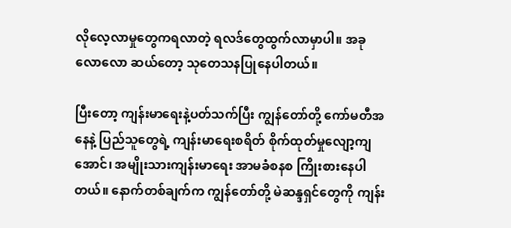လိုလေ့လာမှုတွေကရလာတဲ့ ရလဒ်တွေထွက်လာမှာပါ။ အခုလောလော ဆယ်တော့ သုတေသနပြုနေပါတယ်။

ပြီးတော့ ကျန်းမာရေးနဲ့ပတ်သက်ပြီး ကျွန်တော်တို့ ကော်မတီအနေနဲ့ ပြည်သူတွေရဲ့ ကျန်းမာရေးစရိတ် စိုက်ထုတ်မှုလျော့ကျအောင်၊ အမျိုးသားကျန်းမာရေး အာမခံစနစ ကြိုးစားနေပါတယ်။ နောက်တစ်ချက်က ကျွန်တော်တို့ မဲဆန္ဒရှင်တွေကို ကျန်း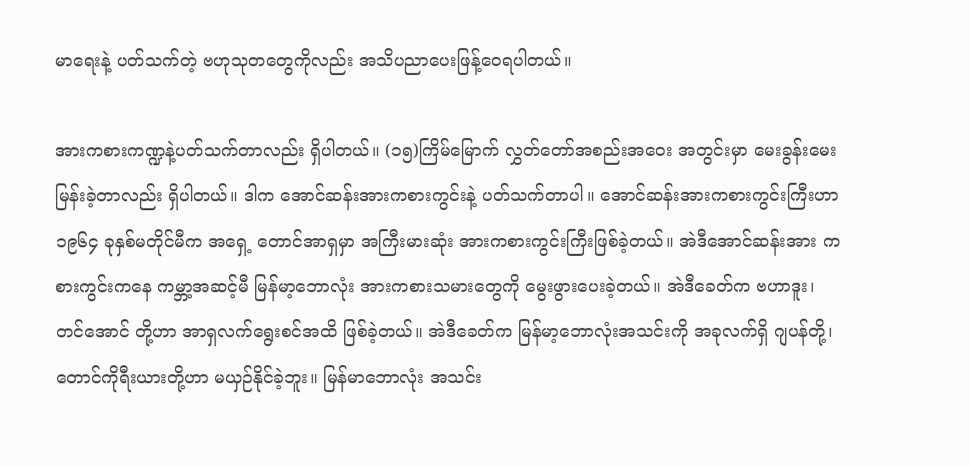မာရေးနဲ့ ပတ်သက်တဲ့ ဗဟုသုတတွေကိုလည်း အသိပညာပေးဖြန့်ဝေရပါတယ်။

အားကစားကဏ္ဍနဲ့ပတ်သက်တာလည်း ရှိပါတယ်။ (၁၅)ကြိမ်မြောက် လွှတ်တော်အစည်းအဝေး အတွင်းမှာ မေးခွန်းမေးမြန်းခဲ့တာလည်း ရှိပါတယ်။ ဒါက အောင်ဆန်းအားကစားကွင်းနဲ့ ပတ်သက်တာပါ။ အောင်ဆန်းအားကစားကွင်းကြီးဟာ ၁၉၆၄ ခုနှစ်မတိုင်မီက အရှေ့ တောင်အာရှမှာ အကြီးမားဆုံး အားကစားကွင်းကြီးဖြစ်ခဲ့တယ်။ အဲဒီအောင်ဆန်းအား ကစားကွင်းကနေ ကမ္ဘာ့အဆင့်မီ မြန်မာ့ဘောလုံး အားကစားသမားတွေကို မွေးဖွားပေးခဲ့တယ်။ အဲဒီခေတ်က ဗဟာဒူး၊ တင်အောင် တို့ဟာ အာရှလက်ရွေးစင်အထိ ဖြစ်ခဲ့တယ်။ အဲဒီခေတ်က မြန်မာ့ဘောလုံးအသင်းကို အခုလက်ရှိ ဂျပန်တို့၊ တောင်ကိုရီးယားတို့ဟာ မယှဉ်နိုင်ခဲ့ဘူး။ မြန်မာဘောလုံး အသင်း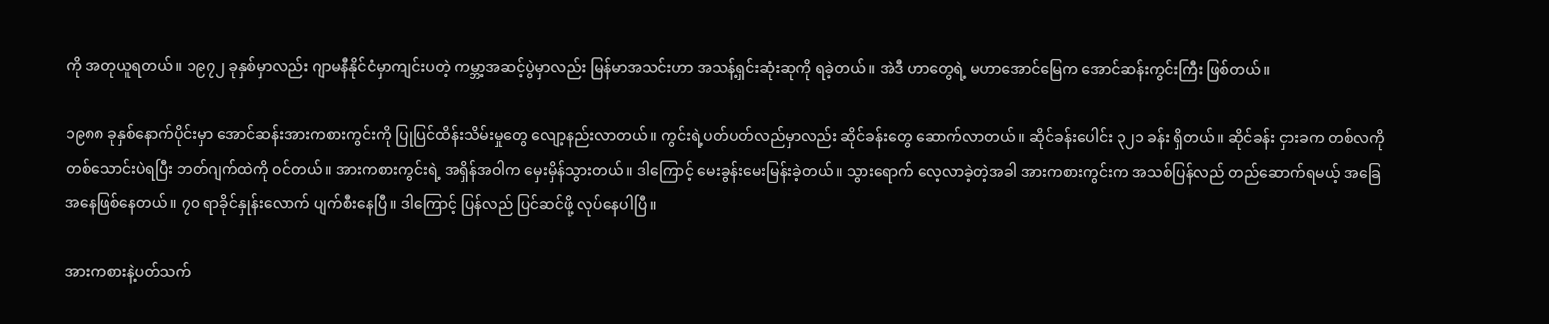ကို အတုယူရတယ်။ ၁၉၇၂ ခုနှစ်မှာလည်း ဂျာမနီနိုင်ငံမှာကျင်းပတဲ့ ကမ္ဘာ့အဆင့်ပွဲမှာလည်း မြန်မာအသင်းဟာ အသန့်ရှင်းဆုံးဆုကို ရခဲ့တယ်။ အဲဒီ ဟာတွေရဲ့ မဟာအောင်မြေက အောင်ဆန်းကွင်းကြီး ဖြစ်တယ်။

၁၉၈၈ ခုနှစ်နောက်ပိုင်းမှာ အောင်ဆန်းအားကစားကွင်းကို ပြုပြင်ထိန်းသိမ်းမှုတွေ လျော့နည်းလာတယ်။ ကွင်းရဲ့ပတ်ပတ်လည်မှာလည်း ဆိုင်ခန်းတွေ ဆောက်လာတယ်။ ဆိုင်ခန်းပေါင်း ၃၂၁ ခန်း ရှိတယ်။ ဆိုင်ခန်း ငှားခက တစ်လကိုတစ်သောင်းပဲရပြီး ဘတ်ဂျက်ထဲကို ဝင်တယ်။ အားကစားကွင်းရဲ့ အရှိန်အဝါက မှေးမှိန်သွားတယ်။ ဒါကြောင့် မေးခွန်းမေးမြန်းခဲ့တယ်။ သွားရောက် လေ့လာခဲ့တဲ့အခါ အားကစားကွင်းက အသစ်ပြန်လည် တည်ဆောက်ရမယ့် အခြေအနေဖြစ်နေတယ်။ ၇၀ ရာခိုင်နှုန်းလောက် ပျက်စီးနေပြီ။ ဒါကြောင့် ပြန်လည် ပြင်ဆင်ဖို့ လုပ်နေပါပြီ။

အားကစားနဲ့ပတ်သက်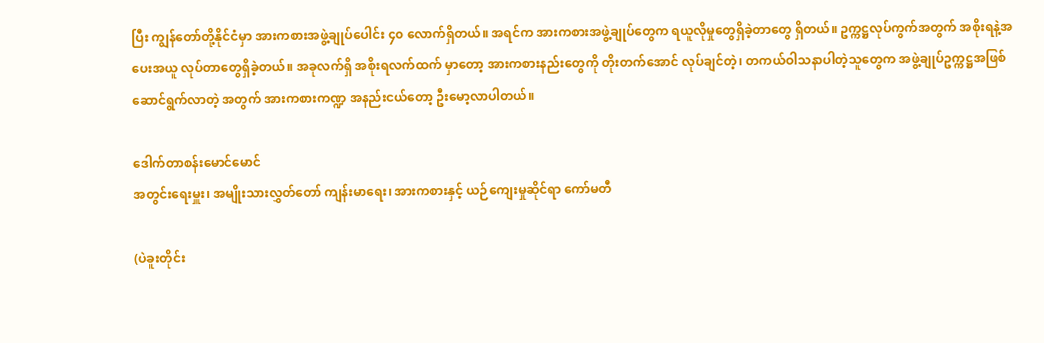ပြီး ကျွန်တော်တို့နိုင်ငံမှာ အားကစားအဖွဲ့ချုပ်ပေါင်း ၄၀ လောက်ရှိတယ်။ အရင်က အားကစားအဖွဲ့ချုပ်တွေက ရယူလိုမှုတွေရှိခဲ့တာတွေ ရှိတယ်။ ဥက္ကဋ္ဌလုပ်ကွက်အတွက် အစိုးရနဲ့အပေးအယူ လုပ်တာတွေရှိခဲ့တယ်။ အခုလက်ရှိ အစိုးရလက်ထက် မှာတော့ အားကစားနည်းတွေကို တိုးတက်အောင် လုပ်ချင်တဲ့၊ တကယ်ဝါသနာပါတဲ့သူတွေက အဖွဲ့ချုပ်ဥက္ကဋ္ဌအဖြစ် ဆောင်ရွက်လာတဲ့ အတွက် အားကစားကဏ္ဍ အနည်းငယ်တော့ ဦးမော့လာပါတယ်။

ဒေါက်တာစန်းမောင်မောင်
အတွင်းရေးမှူး၊ အမျိုးသားလွှတ်တော် ကျန်းမာရေး၊ အားကစားနှင့် ယဉ်ကျေးမှုဆိုင်ရာ ကော်မတီ

(ပဲခူးတိုင်း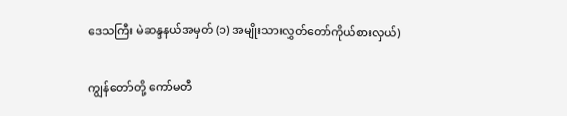ဒေသကြီး မဲဆန္ဒနယ်အမှတ် (၁) အမျိုးသားလွှတ်တော်ကိုယ်စားလှယ်)

ကျွန်တော်တို့ ကော်မတီ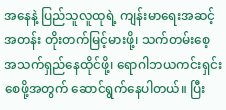အနေနဲ့ ပြည်သူလူထုရဲ့ ကျန်းမာရေးအဆင့်အတန်း တိုးတက်မြင့်မားဖို့၊ သက်တမ်းစေ့ အသက်ရှည်နေထိုင်ဖို့၊ ရောဂါဘယကင်းရှင်းစေဖို့အတွက် ဆောင်ရွက်နေပါတယ်။ ပြီး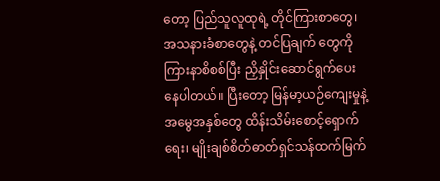တော့ ပြည်သူလူထုရဲ့ တိုင်ကြားစာတွေ၊ အသနားခံစာတွေနဲ့ တင်ပြချက် တွေကို ကြားနာစိစစ်ပြီး ညှိနှိုင်းဆောင်ရွက်ပေးနေပါတယ်။ ပြီးတော့ မြန်မာ့ယဉ်ကျေးမှုနဲ့ အမွေအနှစ်တွေ ထိန်းသိမ်းစောင့်ရှောက်ရေး၊ မျိုးချစ်စိတ်ဓာတ်ရှင်သန်ထက်မြက်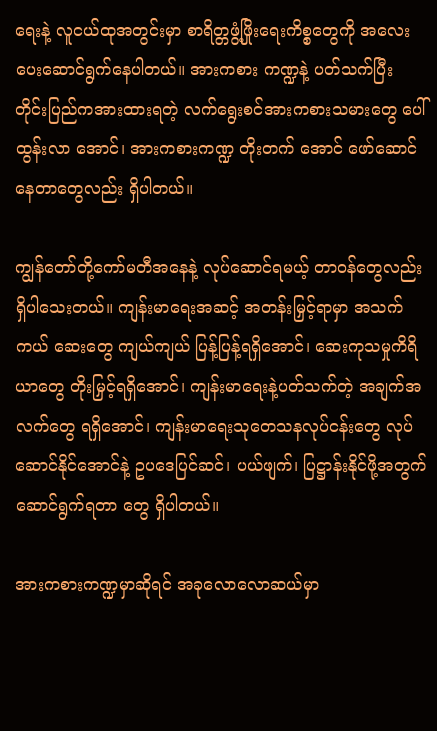ရေးနဲ့ လူငယ်ထုအတွင်းမှာ စာရိတ္တဖွံ့ဖြိုးရေးကိစ္စတွေကို အလေးပေးဆောင်ရွက်နေပါတယ်။ အားကစား ကဏ္ဍနဲ့ ပတ်သက်ပြီး တိုင်းပြည်ကအားထားရတဲ့ လက်ရွေးစင်အားကစားသမားတွေ ပေါ်ထွန်းလာ အောင်၊ အားကစားကဏ္ဍ တိုးတက် အောင် ဖော်ဆောင်နေတာတွေလည်း ရှိပါတယ်။

ကျွန်တော်တို့ကော်မတီအနေနဲ့ လုပ်ဆောင်ရမယ့် တာဝန်တွေလည်း ရှိပါသေးတယ်။ ကျန်းမာရေးအဆင့် အတန်းမြှင့်ရာမှာ အသက်ကယ် ဆေးတွေ ကျယ်ကျယ် ပြန့်ပြန့်ရရှိအောင်၊ ဆေးကုသမှုကိရိယာတွေ တိုးမြှင့်ရရှိအောင်၊ ကျန်းမာရေးနဲ့ပတ်သက်တဲ့ အချက်အလက်တွေ ရရှိအောင်၊ ကျန်းမာရေးသုတေသနလုပ်ငန်းတွေ လုပ်ဆောင်နိုင်အောင်နဲ့ ဥပဒေပြင်ဆင်၊ ပယ်ဖျက်၊ ပြဋ္ဌာန်းနိုင်ဖို့အတွက် ဆောင်ရွက်ရတာ တွေ ရှိပါတယ်။

အားကစားကဏ္ဍမှာဆိုရင် အခုလောလောဆယ်မှာ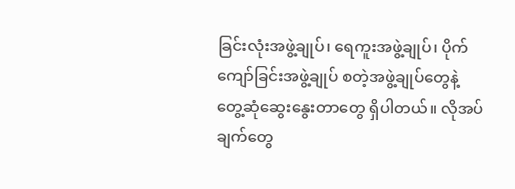ခြင်းလုံးအဖွဲ့ချုပ်၊ ရေကူးအဖွဲ့ချုပ်၊ ပိုက်ကျော်ခြင်းအဖွဲ့ချုပ် စတဲ့အဖွဲ့ချုပ်တွေနဲ့ တွေ့ဆုံဆွေးနွေးတာတွေ ရှိပါတယ်။ လိုအပ်ချက်တွေ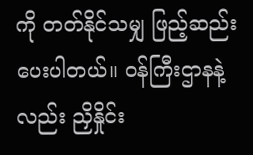ကို တတ်နိုင်သမျှ ဖြည့်ဆည်းပေးပါတယ်။ ဝန်ကြီးဌာနနဲ့လည်း ညှိနှိုင်း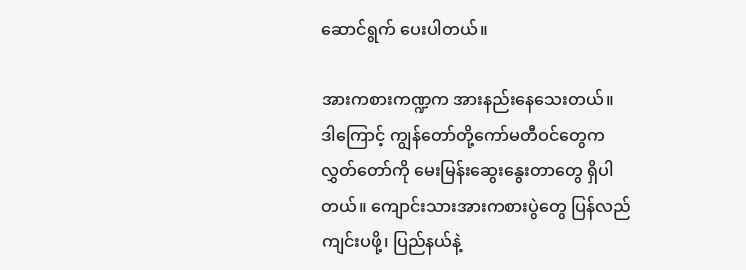ဆောင်ရွက် ပေးပါတယ်။

အားကစားကဏ္ဍက အားနည်းနေသေးတယ်။ ဒါကြောင့် ကျွန်တော်တို့ကော်မတီဝင်တွေက လွှတ်တော်ကို မေးမြန်းဆွေးနွေးတာတွေ ရှိပါတယ်။ ကျောင်းသားအားကစားပွဲတွေ ပြန်လည်ကျင်းပဖို့၊ ပြည်နယ်နဲ့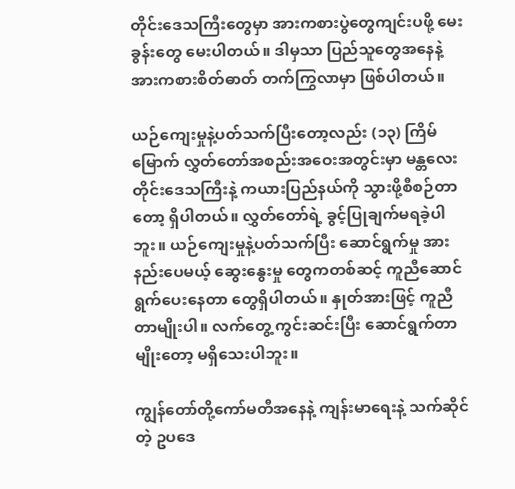တိုင်းဒေသကြီးတွေမှာ အားကစားပွဲတွေကျင်းပဖို့ မေးခွန်းတွေ မေးပါတယ်။ ဒါမှသာ ပြည်သူတွေအနေနဲ့ အားကစားစိတ်ဓာတ် တက်ကြွလာမှာ ဖြစ်ပါတယ်။

ယဉ်ကျေးမှုနဲ့ပတ်သက်ပြီးတော့လည်း (၁၃) ကြိမ် မြောက် လွှတ်တော်အစည်းအဝေးအတွင်းမှာ မန္တလေး တိုင်းဒေသကြီးနဲ့ ကယားပြည်နယ်ကို သွားဖို့စီစဉ်တာတော့ ရှိပါတယ်။ လွှတ်တော်ရဲ့ ခွင့်ပြုချက်မရခဲ့ပါဘူး။ ယဉ်ကျေးမှုနဲ့ပတ်သက်ပြီး ဆောင်ရွက်မှု အားနည်းပေမယ့် ဆွေးနွေးမှု တွေကတစ်ဆင့် ကူညီဆောင်ရွက်ပေးနေတာ တွေရှိပါတယ်။ နှုတ်အားဖြင့် ကူညီတာမျိုးပါ။ လက်တွေ့ ကွင်းဆင်းပြီး ဆောင်ရွက်တာမျိုးတော့ မရှိသေးပါဘူး။

ကျွန်တော်တို့ကော်မတီအနေနဲ့ ကျန်းမာရေးနဲ့ သက်ဆိုင်တဲ့ ဥပဒေ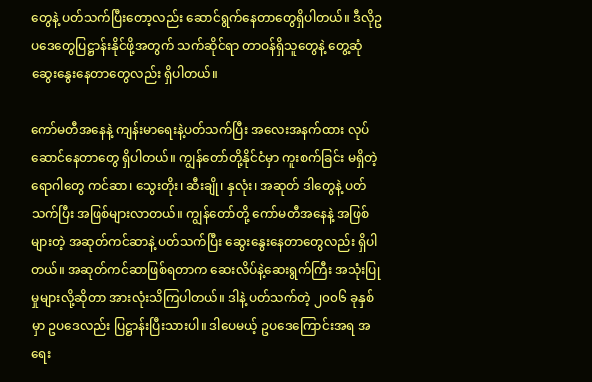တွေနဲ့ ပတ်သက်ပြီးတော့လည်း ဆောင်ရွက်နေတာတွေရှိပါတယ်။ ဒီလိုဥပဒေတွေပြဋ္ဌာန်းနိုင်ဖို့အတွက် သက်ဆိုင်ရာ တာဝန်ရှိသူတွေနဲ့ တွေ့ဆုံ ဆွေးနွေးနေတာတွေလည်း ရှိပါတယ်။

ကော်မတီအနေနဲ့ ကျန်းမာရေးနဲ့ပတ်သက်ပြီး အလေးအနက်ထား လုပ်ဆောင်နေတာတွေ ရှိပါတယ်။ ကျွန်တော်တို့နိုင်ငံမှာ ကူးစက်ခြင်း မရှိတဲ့ရောဂါတွေ ကင်ဆာ၊ သွေးတိုး၊ ဆီးချို၊ နှလုံး၊ အဆုတ် ဒါတွေနဲ့ ပတ်သက်ပြီး အဖြစ်များလာတယ်။ ကျွန်တော်တို့ ကော်မတီအနေနဲ့ အဖြစ်များတဲ့ အဆုတ်ကင်ဆာနဲ့ ပတ်သက်ပြီး ဆွေးနွေးနေတာတွေလည်း ရှိပါတယ်။ အဆုတ်ကင်ဆာဖြစ်ရတာက ဆေးလိပ်နဲ့ဆေးရွက်ကြီး အသုံးပြုမှုများလို့ဆိုတာ အားလုံးသိကြပါတယ်။ ဒါနဲ့ ပတ်သက်တဲ့ ၂၀၀၆ ခုနှစ်မှာ ဥပဒေလည်း ပြဋ္ဌာန်းပြီးသားပါ။ ဒါပေမယ့် ဥပဒေကြောင်းအရ အရေး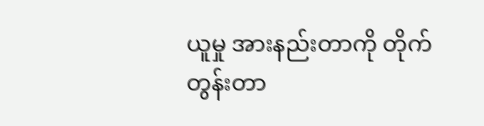ယူမှု အားနည်းတာကို တိုက်တွန်းတာ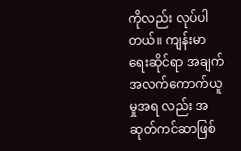ကိုလည်း လုပ်ပါတယ်။ ကျန်းမာရေးဆိုင်ရာ အချက်အလက်ကောက်ယူမှုအရ လည်း အဆုတ်ကင်ဆာဖြစ်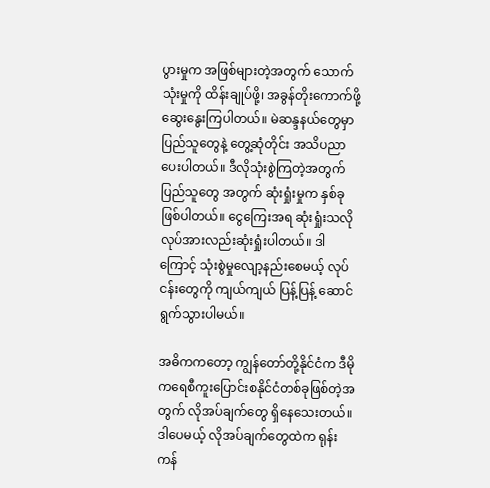ပွားမှုက အဖြစ်များတဲ့အတွက် သောက်သုံးမှုကို ထိန်းချုပ်ဖို့၊ အခွန်တိုးကောက်ဖို့ ဆွေးနွေးကြပါတယ်။ မဲဆန္ဒနယ်တွေမှာ ပြည်သူတွေနဲ့ တွေ့ဆုံတိုင်း အသိပညာပေးပါတယ်။ ဒီလိုသုံးစွဲကြတဲ့အတွက် ပြည်သူတွေ အတွက် ဆုံးရှုံးမှုက နှစ်ခုဖြစ်ပါတယ်။ ငွေကြေးအရ ဆုံးရှုံးသလို လုပ်အားလည်းဆုံးရှုံးပါတယ်။ ဒါကြောင့် သုံးစွဲမှုလျော့နည်းစေမယ့် လုပ်ငန်းတွေကို ကျယ်ကျယ် ပြန့်ပြန့် ဆောင်ရွက်သွားပါမယ်။

အဓိကကတော့ ကျွန်တော်တို့နိုင်ငံက ဒီမိုကရေစီကူးပြောင်းစနိုင်ငံတစ်ခုဖြစ်တဲ့အတွက် လိုအပ်ချက်တွေ ရှိနေသေးတယ်။ ဒါပေမယ့် လိုအပ်ချက်တွေထဲက ရုန်းကန်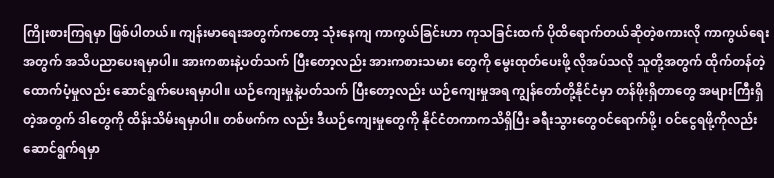ကြိုးစားကြရမှာ ဖြစ်ပါတယ်။ ကျန်းမာရေးအတွက်ကတော့ သုံးနေကျ ကာကွယ်ခြင်းဟာ ကုသခြင်းထက် ပိုထိရောက်တယ်ဆိုတဲ့စကားလို ကာကွယ်ရေးအတွက် အသိပညာပေးရမှာပါ။ အားကစားနဲ့ပတ်သက် ပြီးတော့လည်း အားကစားသမား တွေကို မွေးထုတ်ပေးဖို့ လိုအပ်သလို သူတို့အတွက် ထိုက်တန်တဲ့ ထောက်ပံ့မှုလည်း ဆောင်ရွက်ပေးရမှာပါ။ ယဉ်ကျေးမှုနဲ့ပတ်သက် ပြီးတော့လည်း ယဉ်ကျေးမှုအရ ကျွန်တော်တို့နိုင်ငံမှာ တန်ဖိုးရှိတာတွေ အများကြီးရှိတဲ့အတွက် ဒါတွေကို ထိန်းသိမ်းရမှာပါ။ တစ်ဖက်က လည်း ဒီယဉ်ကျေးမှုတွေကို နိုင်ငံတကာကသိရှိပြီး ခရီးသွားတွေဝင်ရောက်ဖို့၊ ဝင်ငွေရဖို့ကိုလည်း ဆောင်ရွက်ရမှာ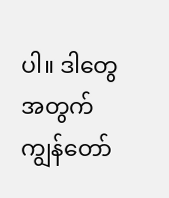ပါ။ ဒါတွေအတွက် ကျွန်တော်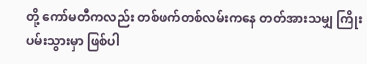တို့ ကော်မတီကလည်း တစ်ဖက်တစ်လမ်းကနေ တတ်အားသမျှ ကြိုးပမ်းသွားမှာ ဖြစ်ပါ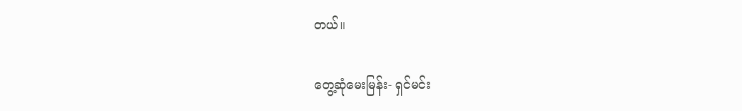တယ်။

တွေ့ဆုံမေးမြန်း- ရှင်မင်း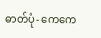ဓာတ်ပုံ- ကေကေ